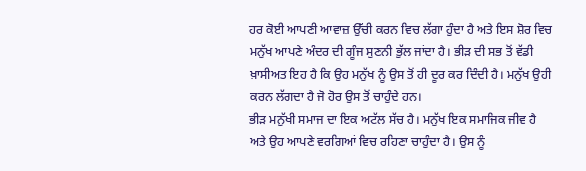ਹਰ ਕੋਈ ਆਪਣੀ ਆਵਾਜ਼ ਉੱਚੀ ਕਰਨ ਵਿਚ ਲੱਗਾ ਹੁੰਦਾ ਹੈ ਅਤੇ ਇਸ ਸ਼ੋਰ ਵਿਚ ਮਨੁੱਖ ਆਪਣੇ ਅੰਦਰ ਦੀ ਗੂੰਜ ਸੁਣਨੀ ਭੁੱਲ ਜਾਂਦਾ ਹੈ। ਭੀੜ ਦੀ ਸਭ ਤੋਂ ਵੱਡੀ ਖ਼ਾਸੀਅਤ ਇਹ ਹੈ ਕਿ ਉਹ ਮਨੁੱਖ ਨੂੰ ਉਸ ਤੋਂ ਹੀ ਦੂਰ ਕਰ ਦਿੰਦੀ ਹੈ। ਮਨੁੱਖ ਉਹੀ ਕਰਨ ਲੱਗਦਾ ਹੈ ਜੋ ਹੋਰ ਉਸ ਤੋਂ ਚਾਹੁੰਦੇ ਹਨ।
ਭੀੜ ਮਨੁੱਖੀ ਸਮਾਜ ਦਾ ਇਕ ਅਟੱਲ ਸੱਚ ਹੈ। ਮਨੁੱਖ ਇਕ ਸਮਾਜਿਕ ਜੀਵ ਹੈ ਅਤੇ ਉਹ ਆਪਣੇ ਵਰਗਿਆਂ ਵਿਚ ਰਹਿਣਾ ਚਾਹੁੰਦਾ ਹੈ। ਉਸ ਨੂੰ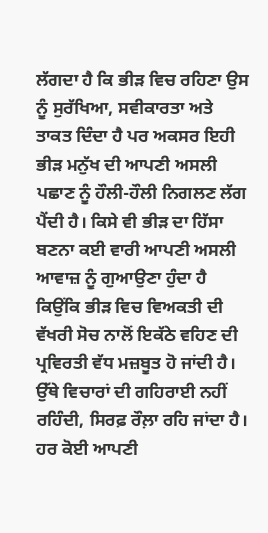ਲੱਗਦਾ ਹੈ ਕਿ ਭੀੜ ਵਿਚ ਰਹਿਣਾ ਉਸ ਨੂੰ ਸੁਰੱਖਿਆ, ਸਵੀਕਾਰਤਾ ਅਤੇ ਤਾਕਤ ਦਿੰਦਾ ਹੈ ਪਰ ਅਕਸਰ ਇਹੀ ਭੀੜ ਮਨੁੱਖ ਦੀ ਆਪਣੀ ਅਸਲੀ ਪਛਾਣ ਨੂੰ ਹੌਲੀ-ਹੌਲੀ ਨਿਗਲਣ ਲੱਗ ਪੈਂਦੀ ਹੈ। ਕਿਸੇ ਵੀ ਭੀੜ ਦਾ ਹਿੱਸਾ ਬਣਨਾ ਕਈ ਵਾਰੀ ਆਪਣੀ ਅਸਲੀ ਆਵਾਜ਼ ਨੂੰ ਗੁਆਉਣਾ ਹੁੰਦਾ ਹੈ ਕਿਉਂਕਿ ਭੀੜ ਵਿਚ ਵਿਅਕਤੀ ਦੀ ਵੱਖਰੀ ਸੋਚ ਨਾਲੋਂ ਇਕੱਠੇ ਵਹਿਣ ਦੀ ਪ੍ਰਵਿਰਤੀ ਵੱਧ ਮਜ਼ਬੂਤ ਹੋ ਜਾਂਦੀ ਹੈ।
ਉੱਥੇ ਵਿਚਾਰਾਂ ਦੀ ਗਹਿਰਾਈ ਨਹੀਂ ਰਹਿੰਦੀ, ਸਿਰਫ਼ ਰੌਲ਼ਾ ਰਹਿ ਜਾਂਦਾ ਹੈ। ਹਰ ਕੋਈ ਆਪਣੀ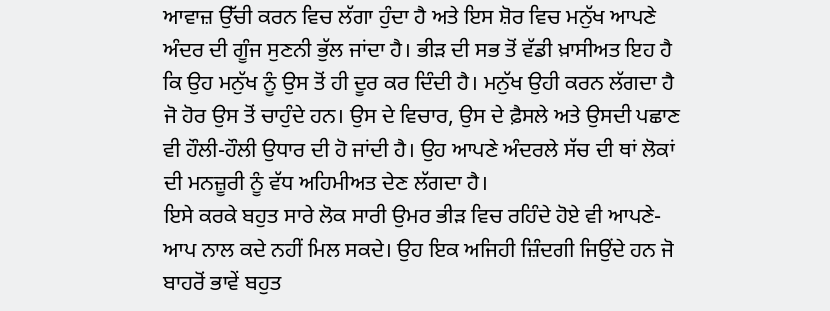ਆਵਾਜ਼ ਉੱਚੀ ਕਰਨ ਵਿਚ ਲੱਗਾ ਹੁੰਦਾ ਹੈ ਅਤੇ ਇਸ ਸ਼ੋਰ ਵਿਚ ਮਨੁੱਖ ਆਪਣੇ ਅੰਦਰ ਦੀ ਗੂੰਜ ਸੁਣਨੀ ਭੁੱਲ ਜਾਂਦਾ ਹੈ। ਭੀੜ ਦੀ ਸਭ ਤੋਂ ਵੱਡੀ ਖ਼ਾਸੀਅਤ ਇਹ ਹੈ ਕਿ ਉਹ ਮਨੁੱਖ ਨੂੰ ਉਸ ਤੋਂ ਹੀ ਦੂਰ ਕਰ ਦਿੰਦੀ ਹੈ। ਮਨੁੱਖ ਉਹੀ ਕਰਨ ਲੱਗਦਾ ਹੈ ਜੋ ਹੋਰ ਉਸ ਤੋਂ ਚਾਹੁੰਦੇ ਹਨ। ਉਸ ਦੇ ਵਿਚਾਰ, ਉਸ ਦੇ ਫ਼ੈਸਲੇ ਅਤੇ ਉਸਦੀ ਪਛਾਣ ਵੀ ਹੌਲੀ-ਹੌਲੀ ਉਧਾਰ ਦੀ ਹੋ ਜਾਂਦੀ ਹੈ। ਉਹ ਆਪਣੇ ਅੰਦਰਲੇ ਸੱਚ ਦੀ ਥਾਂ ਲੋਕਾਂ ਦੀ ਮਨਜ਼ੂਰੀ ਨੂੰ ਵੱਧ ਅਹਿਮੀਅਤ ਦੇਣ ਲੱਗਦਾ ਹੈ।
ਇਸੇ ਕਰਕੇ ਬਹੁਤ ਸਾਰੇ ਲੋਕ ਸਾਰੀ ਉਮਰ ਭੀੜ ਵਿਚ ਰਹਿੰਦੇ ਹੋਏ ਵੀ ਆਪਣੇ-ਆਪ ਨਾਲ ਕਦੇ ਨਹੀਂ ਮਿਲ ਸਕਦੇ। ਉਹ ਇਕ ਅਜਿਹੀ ਜ਼ਿੰਦਗੀ ਜਿਉਂਦੇ ਹਨ ਜੋ ਬਾਹਰੋਂ ਭਾਵੇਂ ਬਹੁਤ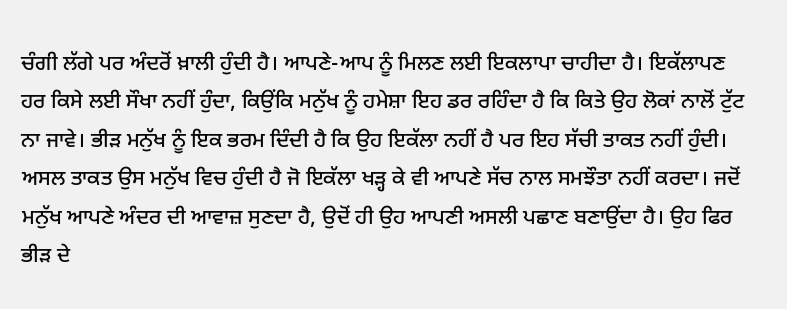ਚੰਗੀ ਲੱਗੇ ਪਰ ਅੰਦਰੋਂ ਖ਼ਾਲੀ ਹੁੰਦੀ ਹੈ। ਆਪਣੇ-ਆਪ ਨੂੰ ਮਿਲਣ ਲਈ ਇਕਲਾਪਾ ਚਾਹੀਦਾ ਹੈ। ਇਕੱਲਾਪਣ ਹਰ ਕਿਸੇ ਲਈ ਸੌਖਾ ਨਹੀਂ ਹੁੰਦਾ, ਕਿਉਂਕਿ ਮਨੁੱਖ ਨੂੰ ਹਮੇਸ਼ਾ ਇਹ ਡਰ ਰਹਿੰਦਾ ਹੈ ਕਿ ਕਿਤੇ ਉਹ ਲੋਕਾਂ ਨਾਲੋਂ ਟੁੱਟ ਨਾ ਜਾਵੇ। ਭੀੜ ਮਨੁੱਖ ਨੂੰ ਇਕ ਭਰਮ ਦਿੰਦੀ ਹੈ ਕਿ ਉਹ ਇਕੱਲਾ ਨਹੀਂ ਹੈ ਪਰ ਇਹ ਸੱਚੀ ਤਾਕਤ ਨਹੀਂ ਹੁੰਦੀ।
ਅਸਲ ਤਾਕਤ ਉਸ ਮਨੁੱਖ ਵਿਚ ਹੁੰਦੀ ਹੈ ਜੋ ਇਕੱਲਾ ਖੜ੍ਹ ਕੇ ਵੀ ਆਪਣੇ ਸੱਚ ਨਾਲ ਸਮਝੌਤਾ ਨਹੀਂ ਕਰਦਾ। ਜਦੋਂ ਮਨੁੱਖ ਆਪਣੇ ਅੰਦਰ ਦੀ ਆਵਾਜ਼ ਸੁਣਦਾ ਹੈ, ਉਦੋਂ ਹੀ ਉਹ ਆਪਣੀ ਅਸਲੀ ਪਛਾਣ ਬਣਾਉਂਦਾ ਹੈ। ਉਹ ਫਿਰ ਭੀੜ ਦੇ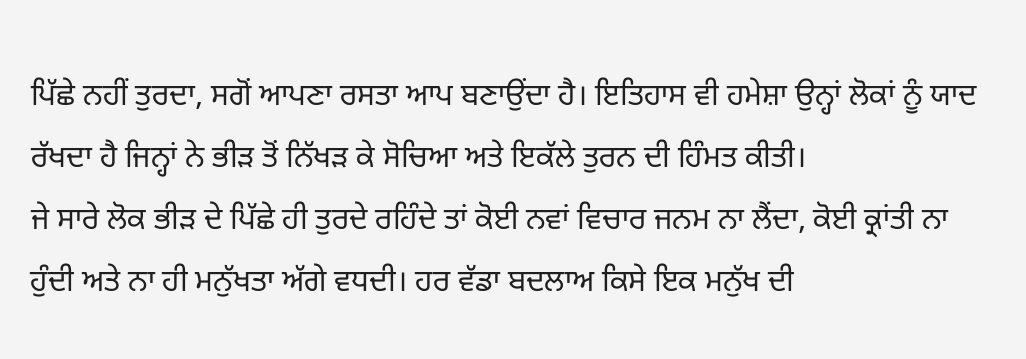ਪਿੱਛੇ ਨਹੀਂ ਤੁਰਦਾ, ਸਗੋਂ ਆਪਣਾ ਰਸਤਾ ਆਪ ਬਣਾਉਂਦਾ ਹੈ। ਇਤਿਹਾਸ ਵੀ ਹਮੇਸ਼ਾ ਉਨ੍ਹਾਂ ਲੋਕਾਂ ਨੂੰ ਯਾਦ ਰੱਖਦਾ ਹੈ ਜਿਨ੍ਹਾਂ ਨੇ ਭੀੜ ਤੋਂ ਨਿੱਖੜ ਕੇ ਸੋਚਿਆ ਅਤੇ ਇਕੱਲੇ ਤੁਰਨ ਦੀ ਹਿੰਮਤ ਕੀਤੀ।
ਜੇ ਸਾਰੇ ਲੋਕ ਭੀੜ ਦੇ ਪਿੱਛੇ ਹੀ ਤੁਰਦੇ ਰਹਿੰਦੇ ਤਾਂ ਕੋਈ ਨਵਾਂ ਵਿਚਾਰ ਜਨਮ ਨਾ ਲੈਂਦਾ, ਕੋਈ ਕ੍ਰਾਂਤੀ ਨਾ ਹੁੰਦੀ ਅਤੇ ਨਾ ਹੀ ਮਨੁੱਖਤਾ ਅੱਗੇ ਵਧਦੀ। ਹਰ ਵੱਡਾ ਬਦਲਾਅ ਕਿਸੇ ਇਕ ਮਨੁੱਖ ਦੀ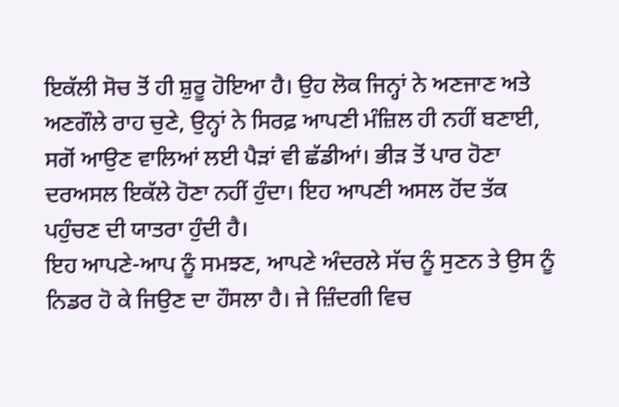ਇਕੱਲੀ ਸੋਚ ਤੋਂ ਹੀ ਸ਼ੁਰੂ ਹੋਇਆ ਹੈ। ਉਹ ਲੋਕ ਜਿਨ੍ਹਾਂ ਨੇ ਅਣਜਾਣ ਅਤੇ ਅਣਗੌਲੇ ਰਾਹ ਚੁਣੇ, ਉਨ੍ਹਾਂ ਨੇ ਸਿਰਫ਼ ਆਪਣੀ ਮੰਜ਼ਿਲ ਹੀ ਨਹੀਂ ਬਣਾਈ, ਸਗੋਂ ਆਉਣ ਵਾਲਿਆਂ ਲਈ ਪੈੜਾਂ ਵੀ ਛੱਡੀਆਂ। ਭੀੜ ਤੋਂ ਪਾਰ ਹੋਣਾ ਦਰਅਸਲ ਇਕੱਲੇ ਹੋਣਾ ਨਹੀਂ ਹੁੰਦਾ। ਇਹ ਆਪਣੀ ਅਸਲ ਹੋਂਦ ਤੱਕ ਪਹੁੰਚਣ ਦੀ ਯਾਤਰਾ ਹੁੰਦੀ ਹੈ।
ਇਹ ਆਪਣੇ-ਆਪ ਨੂੰ ਸਮਝਣ, ਆਪਣੇ ਅੰਦਰਲੇ ਸੱਚ ਨੂੰ ਸੁਣਨ ਤੇ ਉਸ ਨੂੰ ਨਿਡਰ ਹੋ ਕੇ ਜਿਉਣ ਦਾ ਹੌਸਲਾ ਹੈ। ਜੇ ਜ਼ਿੰਦਗੀ ਵਿਚ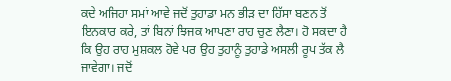ਕਦੇ ਅਜਿਹਾ ਸਮਾਂ ਆਵੇ ਜਦੋਂ ਤੁਹਾਡਾ ਮਨ ਭੀੜ ਦਾ ਹਿੱਸਾ ਬਣਨ ਤੋਂ ਇਨਕਾਰ ਕਰੇ, ਤਾਂ ਬਿਨਾਂ ਝਿਜਕ ਆਪਣਾ ਰਾਹ ਚੁਣ ਲੈਣਾ। ਹੋ ਸਕਦਾ ਹੈ ਕਿ ਉਹ ਰਾਹ ਮੁਸ਼ਕਲ ਹੋਵੇ ਪਰ ਉਹ ਤੁਹਾਨੂੰ ਤੁਹਾਡੇ ਅਸਲੀ ਰੂਪ ਤੱਕ ਲੈ ਜਾਵੇਗਾ। ਜਦੋਂ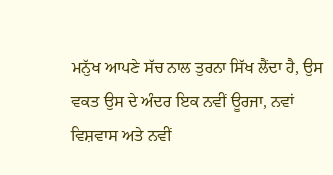ਮਨੁੱਖ ਆਪਣੇ ਸੱਚ ਨਾਲ ਤੁਰਨਾ ਸਿੱਖ ਲੈਂਦਾ ਹੈ, ਉਸ ਵਕਤ ਉਸ ਦੇ ਅੰਦਰ ਇਕ ਨਵੀਂ ਊਰਜਾ, ਨਵਾਂ ਵਿਸ਼ਵਾਸ ਅਤੇ ਨਵੀਂ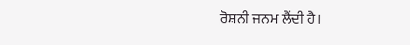ਰੋਸ਼ਨੀ ਜਨਮ ਲੈਂਦੀ ਹੈ।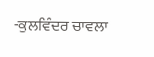-ਕੁਲਵਿੰਦਰ ਚਾਵਲਾ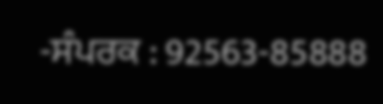-ਸੰਪਰਕ : 92563-85888